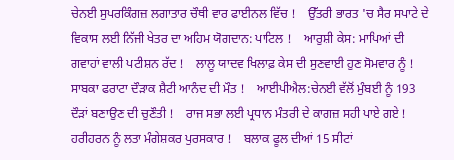ਚੇਨਈ ਸੁਪਰਕਿੰਗਜ਼ ਲਗਾਤਾਰ ਚੌਥੀ ਵਾਰ ਫਾਈਨਲ ਵਿੱਚ !    ਉੱਤਰੀ ਭਾਰਤ 'ਚ ਸੈਰ ਸਪਾਟੇ ਦੇ ਵਿਕਾਸ ਲਈ ਨਿੱਜੀ ਖੇਤਰ ਦਾ ਅਹਿਮ ਯੋਗਦਾਨ: ਪਾਟਿਲ !    ਆਰੁਸ਼ੀ ਕੇਸ: ਮਾਪਿਆਂ ਦੀ ਗਵਾਹਾਂ ਵਾਲੀ ਪਟੀਸ਼ਨ ਰੱਦ !    ਲਾਲੂ ਯਾਦਵ ਖਿਲਾਫ਼ ਕੇਸ ਦੀ ਸੁਣਵਾਈ ਹੁਣ ਸੋਮਵਾਰ ਨੂੰ !    ਸਾਬਕਾ ਫਰਾਟਾ ਦੌੜਾਕ ਸ਼ੈਟੀ ਆਨੰਦ ਦੀ ਮੌਤ !    ਆਈਪੀਐਲ:ਚੇਨਈ ਵੱਲੋਂ ਮੁੰਬਈ ਨੂੰ 193 ਦੌੜਾਂ ਬਣਾਉਣ ਦੀ ਚੁਣੌਤੀ !    ਰਾਜ ਸਭਾ ਲਈ ਪ੍ਰਧਾਨ ਮੰਤਰੀ ਦੇ ਕਾਗਜ਼ ਸਹੀ ਪਾਏ ਗਏ !    ਹਰੀਹਰਨ ਨੂੰ ਲਤਾ ਮੰਗੇਸ਼ਕਰ ਪੁਰਸਕਾਰ !    ਬਲਾਕ ਫੂਲ ਦੀਆਂ 15 ਸੀਟਾਂ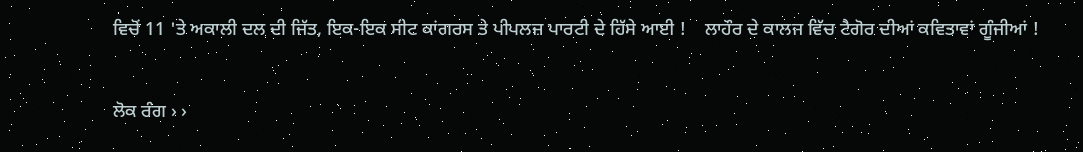ਵਿਚੋਂ 11 'ਤੇ ਅਕਾਲੀ ਦਲ ਦੀ ਜਿੱਤ, ਇਕ-ਇਕ ਸੀਟ ਕਾਂਗਰਸ ਤੇ ਪੀਪਲਜ਼ ਪਾਰਟੀ ਦੇ ਹਿੱਸੇ ਆਈ !    ਲਾਹੌਰ ਦੇ ਕਾਲਜ ਵਿੱਚ ਟੈਗੋਰ ਦੀਆਂ ਕਵਿਤਾਵਾਂ ਗੂੰਜੀਆਂ !

ਲੋਕ ਰੰਗ › ›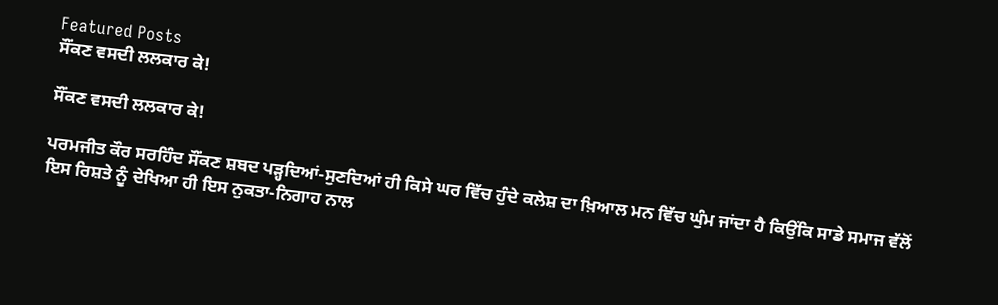Featured Posts
ਸੌਂਕਣ ਵਸਦੀ ਲਲਕਾਰ ਕੇ!

ਸੌਂਕਣ ਵਸਦੀ ਲਲਕਾਰ ਕੇ!

ਪਰਮਜੀਤ ਕੌਰ ਸਰਹਿੰਦ ਸੌਂਕਣ ਸ਼ਬਦ ਪੜ੍ਹਦਿਆਂ-ਸੁਣਦਿਆਂ ਹੀ ਕਿਸੇ ਘਰ ਵਿੱਚ ਹੁੰਦੇ ਕਲੇਸ਼ ਦਾ ਖ਼ਿਆਲ ਮਨ ਵਿੱਚ ਘੁੰਮ ਜਾਂਦਾ ਹੈ ਕਿਉਂਕਿ ਸਾਡੇ ਸਮਾਜ ਵੱਲੋਂ ਇਸ ਰਿਸ਼ਤੇ ਨੂੰ ਦੇਖਿਆ ਹੀ ਇਸ ਨੁਕਤਾ-ਨਿਗਾਹ ਨਾਲ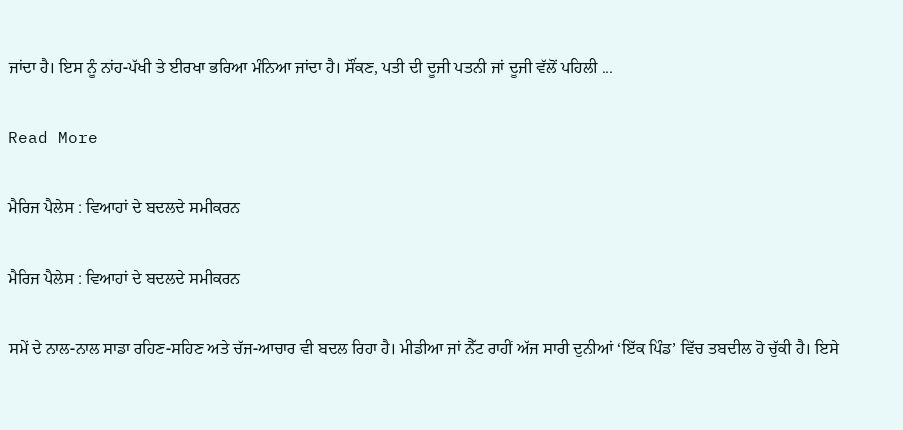ਜਾਂਦਾ ਹੈ। ਇਸ ਨੂੰ ਨਾਂਹ-ਪੱਖੀ ਤੇ ਈਰਖਾ ਭਰਿਆ ਮੰਨਿਆ ਜਾਂਦਾ ਹੈ। ਸੌਂਕਣ, ਪਤੀ ਦੀ ਦੂਜੀ ਪਤਨੀ ਜਾਂ ਦੂਜੀ ਵੱਲੋਂ ਪਹਿਲੀ ...

Read More

ਮੈਰਿਜ ਪੈਲੇਸ : ਵਿਆਹਾਂ ਦੇ ਬਦਲਦੇ ਸਮੀਕਰਨ

ਮੈਰਿਜ ਪੈਲੇਸ : ਵਿਆਹਾਂ ਦੇ ਬਦਲਦੇ ਸਮੀਕਰਨ

ਸਮੇਂ ਦੇ ਨਾਲ-ਨਾਲ ਸਾਡਾ ਰਹਿਣ-ਸਹਿਣ ਅਤੇ ਚੱਜ-ਆਚਾਰ ਵੀ ਬਦਲ ਰਿਹਾ ਹੈ। ਮੀਡੀਆ ਜਾਂ ਨੈੱਟ ਰਾਹੀਂ ਅੱਜ ਸਾਰੀ ਦੁਨੀਆਂ ‘ਇੱਕ ਪਿੰਡ’ ਵਿੱਚ ਤਬਦੀਲ ਹੋ ਚੁੱਕੀ ਹੈ। ਇਸੇ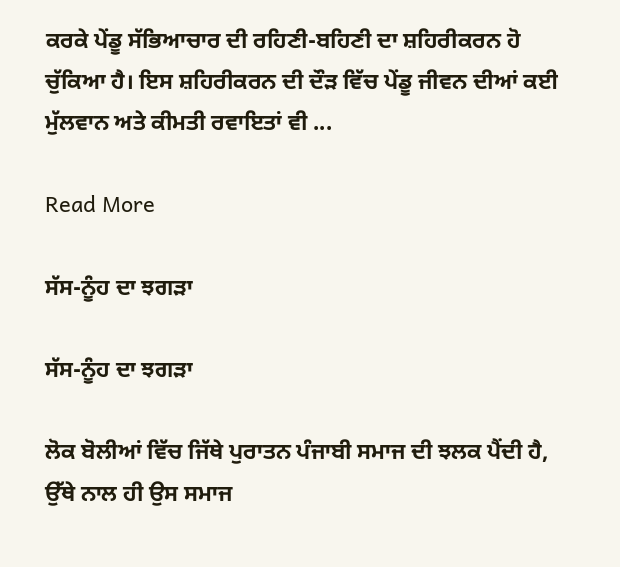ਕਰਕੇ ਪੇਂਡੂ ਸੱਭਿਆਚਾਰ ਦੀ ਰਹਿਣੀ-ਬਹਿਣੀ ਦਾ ਸ਼ਹਿਰੀਕਰਨ ਹੋ ਚੁੱਕਿਆ ਹੈ। ਇਸ ਸ਼ਹਿਰੀਕਰਨ ਦੀ ਦੌੜ ਵਿੱਚ ਪੇਂਡੂ ਜੀਵਨ ਦੀਆਂ ਕਈ ਮੁੱਲਵਾਨ ਅਤੇ ਕੀਮਤੀ ਰਵਾਇਤਾਂ ਵੀ ...

Read More

ਸੱਸ-ਨੂੰਹ ਦਾ ਝਗੜਾ

ਸੱਸ-ਨੂੰਹ ਦਾ ਝਗੜਾ

ਲੋਕ ਬੋਲੀਆਂ ਵਿੱਚ ਜਿੱਥੇ ਪੁਰਾਤਨ ਪੰਜਾਬੀ ਸਮਾਜ ਦੀ ਝਲਕ ਪੈਂਦੀ ਹੈ, ਉੱਥੇ ਨਾਲ ਹੀ ਉਸ ਸਮਾਜ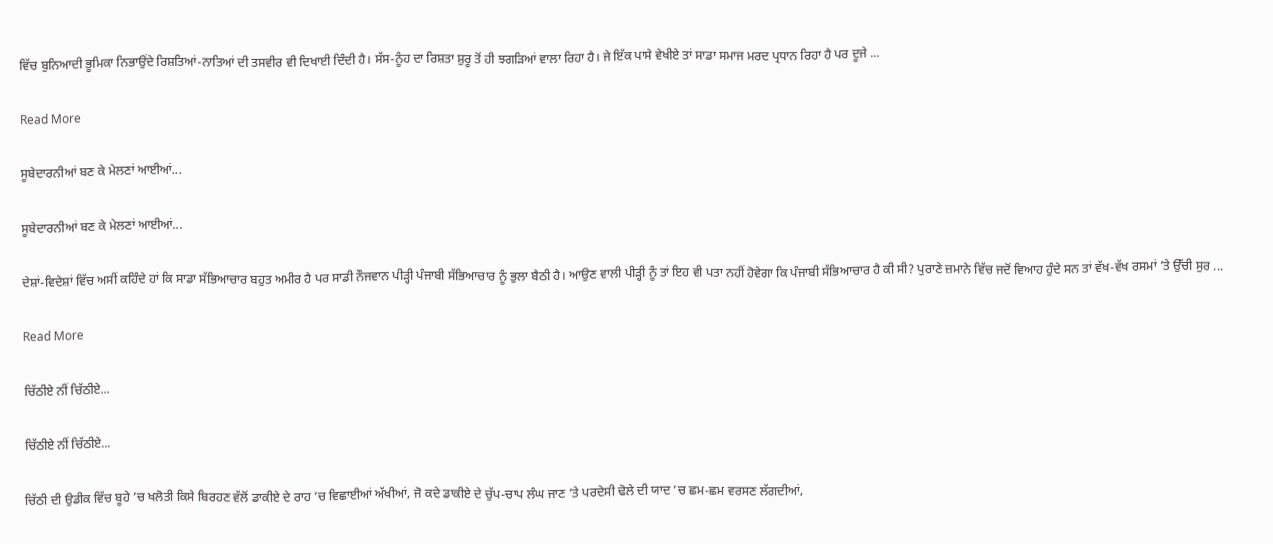ਵਿੱਚ ਬੁਨਿਆਦੀ ਭੂਮਿਕਾ ਨਿਭਾਉਂਦੇ ਰਿਸ਼ਤਿਆਂ-ਨਾਤਿਆਂ ਦੀ ਤਸਵੀਰ ਵੀ ਦਿਖਾਈ ਦਿੰਦੀ ਹੈ। ਸੱਸ-ਨੂੰਹ ਦਾ ਰਿਸ਼ਤਾ ਸ਼ੁਰੂ ਤੋਂ ਹੀ ਝਗੜਿਆਂ ਵਾਲਾ ਰਿਹਾ ਹੈ। ਜੇ ਇੱਕ ਪਾਸੇ ਵੇਖੀਏ ਤਾਂ ਸਾਡਾ ਸਮਾਜ ਮਰਦ ਪ੍ਰਧਾਨ ਰਿਹਾ ਹੈ ਪਰ ਦੂਜੇ ...

Read More

ਸੂਬੇਦਾਰਨੀਆਂ ਬਣ ਕੇ ਮੇਲਣਾਂ ਆਈਆਂ...

ਸੂਬੇਦਾਰਨੀਆਂ ਬਣ ਕੇ ਮੇਲਣਾਂ ਆਈਆਂ...

ਦੇਸ਼ਾਂ-ਵਿਦੇਸ਼ਾਂ ਵਿੱਚ ਅਸੀਂ ਕਹਿੰਦੇ ਹਾਂ ਕਿ ਸਾਡਾ ਸੱਭਿਆਚਾਰ ਬਹੁਤ ਅਮੀਰ ਹੈ ਪਰ ਸਾਡੀ ਨੌਜਵਾਨ ਪੀੜ੍ਹੀ ਪੰਜਾਬੀ ਸੱਭਿਆਚਾਰ ਨੂੰ ਭੁਲਾ ਬੈਠੀ ਹੈ। ਆਉਣ ਵਾਲੀ ਪੀੜ੍ਹੀ ਨੂੰ ਤਾਂ ਇਹ ਵੀ ਪਤਾ ਨਹੀਂ ਹੋਵੇਗਾ ਕਿ ਪੰਜਾਬੀ ਸੱਭਿਆਚਾਰ ਹੈ ਕੀ ਸੀ? ਪੁਰਾਣੇ ਜ਼ਮਾਨੇ ਵਿੱਚ ਜਦੋਂ ਵਿਆਹ ਹੁੰਦੇ ਸਨ ਤਾਂ ਵੱਖ-ਵੱਖ ਰਸਮਾਂ ’ਤੇ ਉੱਚੀ ਸੁਰ ...

Read More

ਚਿੱਠੀਏ ਨੀਂ ਚਿੱਠੀਏ...

ਚਿੱਠੀਏ ਨੀਂ ਚਿੱਠੀਏ...

ਚਿੱਠੀ ਦੀ ਉਡੀਕ ਵਿੱਚ ਬੂਹੇ ’ਚ ਖਲੋਤੀ ਕਿਸੇ ਬਿਰਹਣ ਵੱਲੋਂ ਡਾਕੀਏ ਦੇ ਰਾਹ ’ਚ ਵਿਛਾਈਆਂ ਅੱਖੀਆਂ, ਜੋ ਕਦੇ ਡਾਕੀਏ ਦੇ ਚੁੱਪ-ਚਾਪ ਲੰਘ ਜਾਣ ’ਤੇ ਪਰਦੇਸੀ ਢੋਲੇ ਦੀ ਯਾਦ ’ਚ ਛਮ-ਛਮ ਵਰਸਣ ਲੱਗਦੀਆਂ,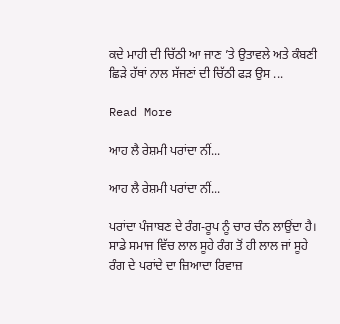ਕਦੇ ਮਾਹੀ ਦੀ ਚਿੱਠੀ ਆ ਜਾਣ ’ਤੇ ਉਤਾਵਲੇ ਅਤੇ ਕੰਬਣੀ ਛਿੜੇ ਹੱਥਾਂ ਨਾਲ ਸੱਜਣਾਂ ਦੀ ਚਿੱਠੀ ਫੜ ਉਸ ...

Read More

ਆਹ ਲੈ ਰੇਸ਼ਮੀ ਪਰਾਂਦਾ ਨੀਂ...

ਆਹ ਲੈ ਰੇਸ਼ਮੀ ਪਰਾਂਦਾ ਨੀਂ...

ਪਰਾਂਦਾ ਪੰਜਾਬਣ ਦੇ ਰੰਗ-ਰੂਪ ਨੂੰ ਚਾਰ ਚੰਨ ਲਾਉਂਦਾ ਹੈ। ਸਾਡੇ ਸਮਾਜ ਵਿੱਚ ਲਾਲ ਸੂਹੇ ਰੰਗ ਤੋਂ ਹੀ ਲਾਲ ਜਾਂ ਸੂਹੇ ਰੰਗ ਦੇ ਪਰਾਂਦੇ ਦਾ ਜ਼ਿਆਦਾ ਰਿਵਾਜ਼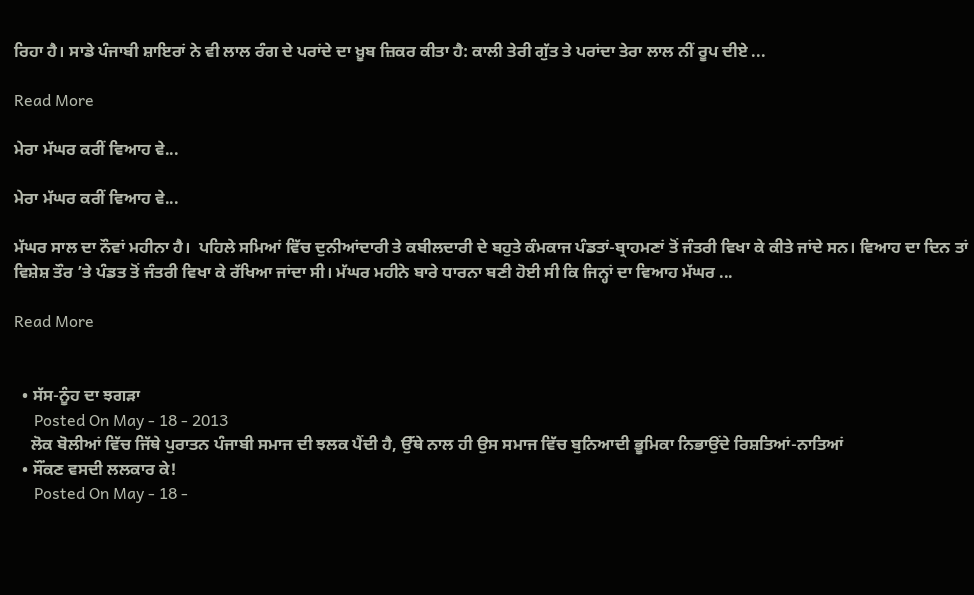ਰਿਹਾ ਹੈ। ਸਾਡੇ ਪੰਜਾਬੀ ਸ਼ਾਇਰਾਂ ਨੇ ਵੀ ਲਾਲ ਰੰਗ ਦੇ ਪਰਾਂਦੇ ਦਾ ਖ਼ੂਬ ਜ਼ਿਕਰ ਕੀਤਾ ਹੈ: ਕਾਲੀ ਤੇਰੀ ਗੁੱਤ ਤੇ ਪਰਾਂਦਾ ਤੇਰਾ ਲਾਲ ਨੀਂ ਰੂਪ ਦੀਏ ...

Read More

ਮੇਰਾ ਮੱਘਰ ਕਰੀਂ ਵਿਆਹ ਵੇ...

ਮੇਰਾ ਮੱਘਰ ਕਰੀਂ ਵਿਆਹ ਵੇ...

ਮੱਘਰ ਸਾਲ ਦਾ ਨੌਵਾਂ ਮਹੀਨਾ ਹੈ।  ਪਹਿਲੇ ਸਮਿਆਂ ਵਿੱਚ ਦੁਨੀਆਂਦਾਰੀ ਤੇ ਕਬੀਲਦਾਰੀ ਦੇ ਬਹੁਤੇ ਕੰਮਕਾਜ ਪੰਡਤਾਂ-ਬ੍ਰਾਹਮਣਾਂ ਤੋਂ ਜੰਤਰੀ ਵਿਖਾ ਕੇ ਕੀਤੇ ਜਾਂਦੇ ਸਨ। ਵਿਆਹ ਦਾ ਦਿਨ ਤਾਂ ਵਿਸ਼ੇਸ਼ ਤੌਰ ’ਤੇ ਪੰਡਤ ਤੋਂ ਜੰਤਰੀ ਵਿਖਾ ਕੇ ਰੱਖਿਆ ਜਾਂਦਾ ਸੀ। ਮੱਘਰ ਮਹੀਨੇ ਬਾਰੇ ਧਾਰਨਾ ਬਣੀ ਹੋਈ ਸੀ ਕਿ ਜਿਨ੍ਹਾਂ ਦਾ ਵਿਆਹ ਮੱਘਰ ...

Read More


  • ਸੱਸ-ਨੂੰਹ ਦਾ ਝਗੜਾ
     Posted On May - 18 - 2013
    ਲੋਕ ਬੋਲੀਆਂ ਵਿੱਚ ਜਿੱਥੇ ਪੁਰਾਤਨ ਪੰਜਾਬੀ ਸਮਾਜ ਦੀ ਝਲਕ ਪੈਂਦੀ ਹੈ, ਉੱਥੇ ਨਾਲ ਹੀ ਉਸ ਸਮਾਜ ਵਿੱਚ ਬੁਨਿਆਦੀ ਭੂਮਿਕਾ ਨਿਭਾਉਂਦੇ ਰਿਸ਼ਤਿਆਂ-ਨਾਤਿਆਂ
  • ਸੌਂਕਣ ਵਸਦੀ ਲਲਕਾਰ ਕੇ!
     Posted On May - 18 -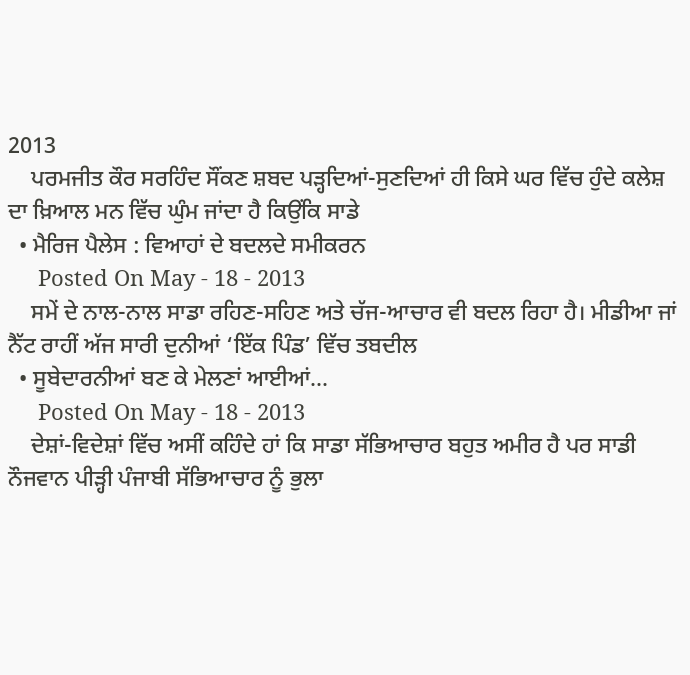2013
    ਪਰਮਜੀਤ ਕੌਰ ਸਰਹਿੰਦ ਸੌਂਕਣ ਸ਼ਬਦ ਪੜ੍ਹਦਿਆਂ-ਸੁਣਦਿਆਂ ਹੀ ਕਿਸੇ ਘਰ ਵਿੱਚ ਹੁੰਦੇ ਕਲੇਸ਼ ਦਾ ਖ਼ਿਆਲ ਮਨ ਵਿੱਚ ਘੁੰਮ ਜਾਂਦਾ ਹੈ ਕਿਉਂਕਿ ਸਾਡੇ
  • ਮੈਰਿਜ ਪੈਲੇਸ : ਵਿਆਹਾਂ ਦੇ ਬਦਲਦੇ ਸਮੀਕਰਨ
     Posted On May - 18 - 2013
    ਸਮੇਂ ਦੇ ਨਾਲ-ਨਾਲ ਸਾਡਾ ਰਹਿਣ-ਸਹਿਣ ਅਤੇ ਚੱਜ-ਆਚਾਰ ਵੀ ਬਦਲ ਰਿਹਾ ਹੈ। ਮੀਡੀਆ ਜਾਂ ਨੈੱਟ ਰਾਹੀਂ ਅੱਜ ਸਾਰੀ ਦੁਨੀਆਂ ‘ਇੱਕ ਪਿੰਡ’ ਵਿੱਚ ਤਬਦੀਲ
  • ਸੂਬੇਦਾਰਨੀਆਂ ਬਣ ਕੇ ਮੇਲਣਾਂ ਆਈਆਂ…
     Posted On May - 18 - 2013
    ਦੇਸ਼ਾਂ-ਵਿਦੇਸ਼ਾਂ ਵਿੱਚ ਅਸੀਂ ਕਹਿੰਦੇ ਹਾਂ ਕਿ ਸਾਡਾ ਸੱਭਿਆਚਾਰ ਬਹੁਤ ਅਮੀਰ ਹੈ ਪਰ ਸਾਡੀ ਨੌਜਵਾਨ ਪੀੜ੍ਹੀ ਪੰਜਾਬੀ ਸੱਭਿਆਚਾਰ ਨੂੰ ਭੁਲਾ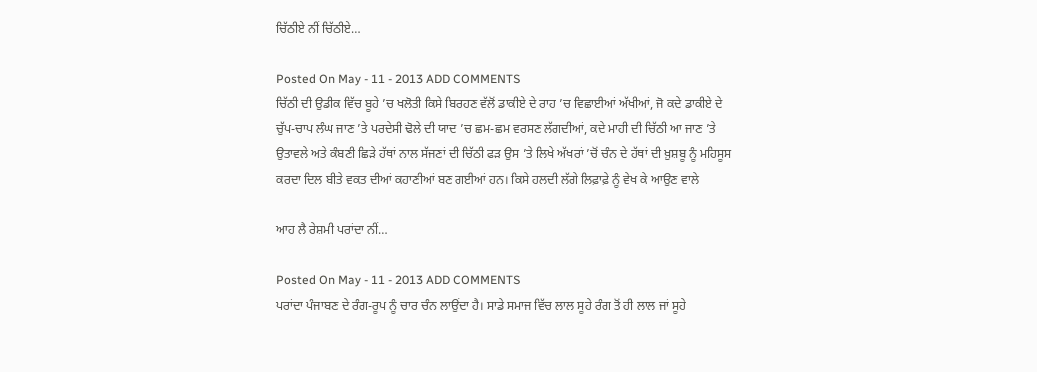ਚਿੱਠੀਏ ਨੀਂ ਚਿੱਠੀਏ…

Posted On May - 11 - 2013 ADD COMMENTS
ਚਿੱਠੀ ਦੀ ਉਡੀਕ ਵਿੱਚ ਬੂਹੇ ’ਚ ਖਲੋਤੀ ਕਿਸੇ ਬਿਰਹਣ ਵੱਲੋਂ ਡਾਕੀਏ ਦੇ ਰਾਹ ’ਚ ਵਿਛਾਈਆਂ ਅੱਖੀਆਂ, ਜੋ ਕਦੇ ਡਾਕੀਏ ਦੇ ਚੁੱਪ-ਚਾਪ ਲੰਘ ਜਾਣ ’ਤੇ ਪਰਦੇਸੀ ਢੋਲੇ ਦੀ ਯਾਦ ’ਚ ਛਮ-ਛਮ ਵਰਸਣ ਲੱਗਦੀਆਂ, ਕਦੇ ਮਾਹੀ ਦੀ ਚਿੱਠੀ ਆ ਜਾਣ ’ਤੇ ਉਤਾਵਲੇ ਅਤੇ ਕੰਬਣੀ ਛਿੜੇ ਹੱਥਾਂ ਨਾਲ ਸੱਜਣਾਂ ਦੀ ਚਿੱਠੀ ਫੜ ਉਸ ’ਤੇ ਲਿਖੇ ਅੱਖਰਾਂ ’ਚੋਂ ਚੰਨ ਦੇ ਹੱਥਾਂ ਦੀ ਖ਼ੁਸ਼ਬੂ ਨੂੰ ਮਹਿਸੂਸ ਕਰਦਾ ਦਿਲ ਬੀਤੇ ਵਕਤ ਦੀਆਂ ਕਹਾਣੀਆਂ ਬਣ ਗਈਆਂ ਹਨ। ਕਿਸੇ ਹਲਦੀ ਲੱਗੇ ਲਿਫ਼ਾਫ਼ੇ ਨੂੰ ਵੇਖ ਕੇ ਆਉਣ ਵਾਲੇ

ਆਹ ਲੈ ਰੇਸ਼ਮੀ ਪਰਾਂਦਾ ਨੀਂ…

Posted On May - 11 - 2013 ADD COMMENTS
ਪਰਾਂਦਾ ਪੰਜਾਬਣ ਦੇ ਰੰਗ-ਰੂਪ ਨੂੰ ਚਾਰ ਚੰਨ ਲਾਉਂਦਾ ਹੈ। ਸਾਡੇ ਸਮਾਜ ਵਿੱਚ ਲਾਲ ਸੂਹੇ ਰੰਗ ਤੋਂ ਹੀ ਲਾਲ ਜਾਂ ਸੂਹੇ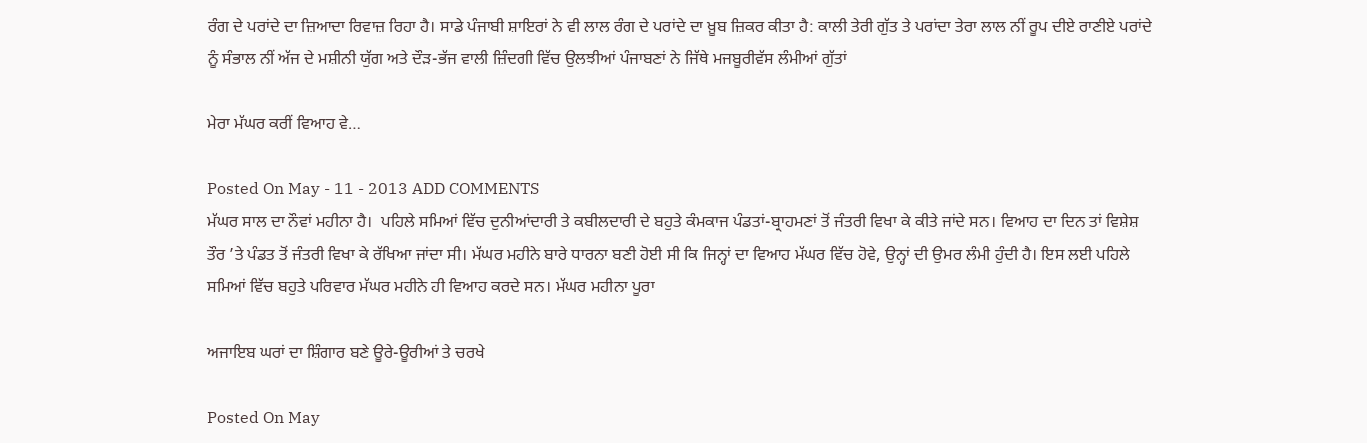ਰੰਗ ਦੇ ਪਰਾਂਦੇ ਦਾ ਜ਼ਿਆਦਾ ਰਿਵਾਜ਼ ਰਿਹਾ ਹੈ। ਸਾਡੇ ਪੰਜਾਬੀ ਸ਼ਾਇਰਾਂ ਨੇ ਵੀ ਲਾਲ ਰੰਗ ਦੇ ਪਰਾਂਦੇ ਦਾ ਖ਼ੂਬ ਜ਼ਿਕਰ ਕੀਤਾ ਹੈ: ਕਾਲੀ ਤੇਰੀ ਗੁੱਤ ਤੇ ਪਰਾਂਦਾ ਤੇਰਾ ਲਾਲ ਨੀਂ ਰੂਪ ਦੀਏ ਰਾਣੀਏ ਪਰਾਂਦੇ ਨੂੰ ਸੰਭਾਲ ਨੀਂ ਅੱਜ ਦੇ ਮਸ਼ੀਨੀ ਯੁੱਗ ਅਤੇ ਦੌੜ-ਭੱਜ ਵਾਲੀ ਜ਼ਿੰਦਗੀ ਵਿੱਚ ਉਲਝੀਆਂ ਪੰਜਾਬਣਾਂ ਨੇ ਜਿੱਥੇ ਮਜਬੂਰੀਵੱਸ ਲੰਮੀਆਂ ਗੁੱਤਾਂ

ਮੇਰਾ ਮੱਘਰ ਕਰੀਂ ਵਿਆਹ ਵੇ…

Posted On May - 11 - 2013 ADD COMMENTS
ਮੱਘਰ ਸਾਲ ਦਾ ਨੌਵਾਂ ਮਹੀਨਾ ਹੈ।  ਪਹਿਲੇ ਸਮਿਆਂ ਵਿੱਚ ਦੁਨੀਆਂਦਾਰੀ ਤੇ ਕਬੀਲਦਾਰੀ ਦੇ ਬਹੁਤੇ ਕੰਮਕਾਜ ਪੰਡਤਾਂ-ਬ੍ਰਾਹਮਣਾਂ ਤੋਂ ਜੰਤਰੀ ਵਿਖਾ ਕੇ ਕੀਤੇ ਜਾਂਦੇ ਸਨ। ਵਿਆਹ ਦਾ ਦਿਨ ਤਾਂ ਵਿਸ਼ੇਸ਼ ਤੌਰ ’ਤੇ ਪੰਡਤ ਤੋਂ ਜੰਤਰੀ ਵਿਖਾ ਕੇ ਰੱਖਿਆ ਜਾਂਦਾ ਸੀ। ਮੱਘਰ ਮਹੀਨੇ ਬਾਰੇ ਧਾਰਨਾ ਬਣੀ ਹੋਈ ਸੀ ਕਿ ਜਿਨ੍ਹਾਂ ਦਾ ਵਿਆਹ ਮੱਘਰ ਵਿੱਚ ਹੋਵੇ, ਉਨ੍ਹਾਂ ਦੀ ਉਮਰ ਲੰਮੀ ਹੁੰਦੀ ਹੈ। ਇਸ ਲਈ ਪਹਿਲੇ ਸਮਿਆਂ ਵਿੱਚ ਬਹੁਤੇ ਪਰਿਵਾਰ ਮੱਘਰ ਮਹੀਨੇ ਹੀ ਵਿਆਹ ਕਰਦੇ ਸਨ। ਮੱਘਰ ਮਹੀਨਾ ਪੂਰਾ

ਅਜਾਇਬ ਘਰਾਂ ਦਾ ਸ਼ਿੰਗਾਰ ਬਣੇ ਊਰੇ-ਊਰੀਆਂ ਤੇ ਚਰਖੇ

Posted On May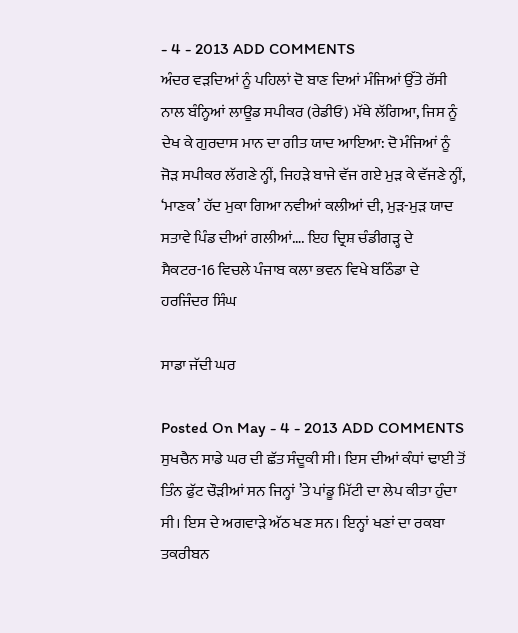- 4 - 2013 ADD COMMENTS
ਅੰਦਰ ਵੜਦਿਆਂ ਨੂੰ ਪਹਿਲਾਂ ਦੋ ਬਾਣ ਦਿਆਂ ਮੰਜਿਆਂ ਉੱਤੇ ਰੱਸੀ ਨਾਲ ਬੰਨ੍ਹਿਆਂ ਲਾਊਡ ਸਪੀਕਰ (ਰੇਡੀਓ) ਮੱਥੇ ਲੱਗਿਆ, ਜਿਸ ਨੂੰ ਦੇਖ ਕੇ ਗੁਰਦਾਸ ਮਾਨ ਦਾ ਗੀਤ ਯਾਦ ਆਇਆ: ਦੋ ਮੰਜਿਆਂ ਨੂੰ ਜੋੜ ਸਪੀਕਰ ਲੱਗਣੇ ਨ੍ਹੀਂ, ਜਿਹੜੇ ਬਾਜੇ ਵੱਜ ਗਏ ਮੁੜ ਕੇ ਵੱਜਣੇ ਨ੍ਹੀਂ, ‘ਮਾਣਕ’ ਹੱਦ ਮੁਕਾ ਗਿਆ ਨਵੀਆਂ ਕਲੀਆਂ ਦੀ, ਮੁੜ-ਮੁੜ ਯਾਦ ਸਤਾਵੇ ਪਿੰਡ ਦੀਆਂ ਗਲੀਆਂ…. ਇਹ ਦ੍ਰਿਸ਼ ਚੰਡੀਗੜ੍ਹ ਦੇ ਸੈਕਟਰ-16 ਵਿਚਲੇ ਪੰਜਾਬ ਕਲਾ ਭਵਨ ਵਿਖੇ ਬਠਿੰਡਾ ਦੇ ਹਰਜਿੰਦਰ ਸਿੰਘ

ਸਾਡਾ ਜੱਦੀ ਘਰ

Posted On May - 4 - 2013 ADD COMMENTS
ਸੁਖਚੈਨ ਸਾਡੇ ਘਰ ਦੀ ਛੱਤ ਸੰਦੂਕੀ ਸੀ। ਇਸ ਦੀਆਂ ਕੰਧਾਂ ਢਾਈ ਤੋਂ ਤਿੰਨ ਫੁੱਟ ਚੌੜੀਆਂ ਸਨ ਜਿਨ੍ਹਾਂ ’ਤੇ ਪਾਂਡੂ ਮਿੱਟੀ ਦਾ ਲੇਪ ਕੀਤਾ ਹੁੰਦਾ ਸੀ। ਇਸ ਦੇ ਅਗਵਾੜੇ ਅੱਠ ਖਣ ਸਨ। ਇਨ੍ਹਾਂ ਖਣਾਂ ਦਾ ਰਕਬਾ ਤਕਰੀਬਨ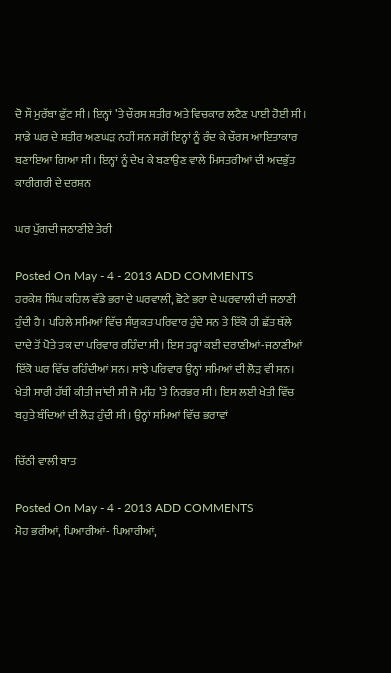ਦੋ ਸੌ ਮੁਰੱਬਾ ਫੁੱਟ ਸੀ। ਇਨ੍ਹਾਂ ’ਤੇ ਚੌਰਸ ਸ਼ਤੀਰ ਅਤੇ ਵਿਚਕਾਰ ਲਟੈਣ ਪਾਈ ਹੋਈ ਸੀ। ਸਾਡੇ ਘਰ ਦੇ ਸ਼ਤੀਰ ਅਣਘੜ ਨਹੀਂ ਸਨ ਸਗੋਂ ਇਨ੍ਹਾਂ ਨੂੰ ਰੰਦ ਕੇ ਚੌਰਸ ਆਇਤਾਕਾਰ ਬਣਾਇਆ ਗਿਆ ਸੀ। ਇਨ੍ਹਾਂ ਨੂੰ ਦੇਖ ਕੇ ਬਣਾਉਣ ਵਾਲੇ ਮਿਸਤਰੀਆਂ ਦੀ ਅਦਭੁੱਤ ਕਾਰੀਗਰੀ ਦੇ ਦਰਸ਼ਨ

ਘਰ ਪੁੱਗਦੀ ਜਠਾਣੀਏ ਤੇਰੀ

Posted On May - 4 - 2013 ADD COMMENTS
ਹਰਕੇਸ਼ ਸਿੰਘ ਕਹਿਲ ਵੱਡੇ ਭਰਾ ਦੇ ਘਰਵਾਲੀ, ਛੋਟੇ ਭਰਾ ਦੇ ਘਰਵਾਲੀ ਦੀ ਜਠਾਣੀ ਹੁੰਦੀ ਹੈ। ਪਹਿਲੇ ਸਮਿਆਂ ਵਿੱਚ ਸੰਯੁਕਤ ਪਰਿਵਾਰ ਹੁੰਦੇ ਸਨ ਤੇ ਇੱਕੋ ਹੀ ਛੱਤ ਥੱਲੇ ਦਾਦੇ ਤੋਂ ਪੋਤੇ ਤਕ ਦਾ ਪਰਿਵਾਰ ਰਹਿੰਦਾ ਸੀ। ਇਸ ਤਰ੍ਹਾਂ ਕਈ ਦਰਾਣੀਆਂ-ਜਠਾਣੀਆਂ ਇੱਕੋ ਘਰ ਵਿੱਚ ਰਹਿੰਦੀਆਂ ਸਨ। ਸਾਂਝੇ ਪਰਿਵਾਰ ਉਨ੍ਹਾਂ ਸਮਿਆਂ ਦੀ ਲੋੜ ਵੀ ਸਨ। ਖੇਤੀ ਸਾਰੀ ਹੱਥੀਂ ਕੀਤੀ ਜਾਂਦੀ ਸੀ ਜੋ ਮੀਂਹ ’ਤੇ ਨਿਰਭਰ ਸੀ। ਇਸ ਲਈ ਖੇਤੀ ਵਿੱਚ ਬਹੁਤੇ ਬੰਦਿਆਂ ਦੀ ਲੋੜ ਹੁੰਦੀ ਸੀ। ਉਨ੍ਹਾਂ ਸਮਿਆਂ ਵਿੱਚ ਭਰਾਵਾਂ

ਚਿੱਠੀ ਵਾਲੀ ਬਾਤ

Posted On May - 4 - 2013 ADD COMMENTS
ਮੋਹ ਭਰੀਆਂ, ਪਿਆਰੀਆਂ- ਪਿਆਰੀਆਂ,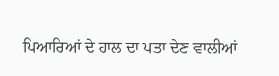ਪਿਆਰਿਆਂ ਦੇ ਹਾਲ ਦਾ ਪਤਾ ਦੇਣ ਵਾਲੀਆਂ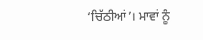‘ਚਿੱਠੀਆਂ’। ਮਾਵਾਂ ਨੂੰ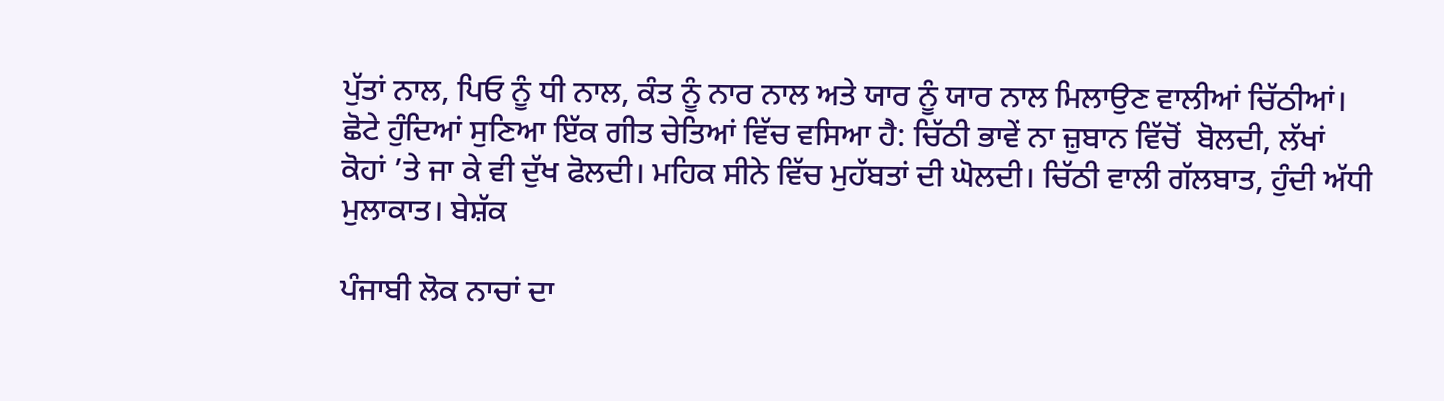ਪੁੱਤਾਂ ਨਾਲ, ਪਿਓ ਨੂੰ ਧੀ ਨਾਲ, ਕੰਤ ਨੂੰ ਨਾਰ ਨਾਲ ਅਤੇ ਯਾਰ ਨੂੰ ਯਾਰ ਨਾਲ ਮਿਲਾਉਣ ਵਾਲੀਆਂ ਚਿੱਠੀਆਂ। ਛੋਟੇ ਹੁੰਦਿਆਂ ਸੁਣਿਆ ਇੱਕ ਗੀਤ ਚੇਤਿਆਂ ਵਿੱਚ ਵਸਿਆ ਹੈ: ਚਿੱਠੀ ਭਾਵੇਂ ਨਾ ਜ਼ੁਬਾਨ ਵਿੱਚੋਂ  ਬੋਲਦੀ, ਲੱਖਾਂ ਕੋਹਾਂ ’ਤੇ ਜਾ ਕੇ ਵੀ ਦੁੱਖ ਫੋਲਦੀ। ਮਹਿਕ ਸੀਨੇ ਵਿੱਚ ਮੁਹੱਬਤਾਂ ਦੀ ਘੋਲਦੀ। ਚਿੱਠੀ ਵਾਲੀ ਗੱਲਬਾਤ, ਹੁੰਦੀ ਅੱਧੀ ਮੁਲਾਕਾਤ। ਬੇਸ਼ੱਕ

ਪੰਜਾਬੀ ਲੋਕ ਨਾਚਾਂ ਦਾ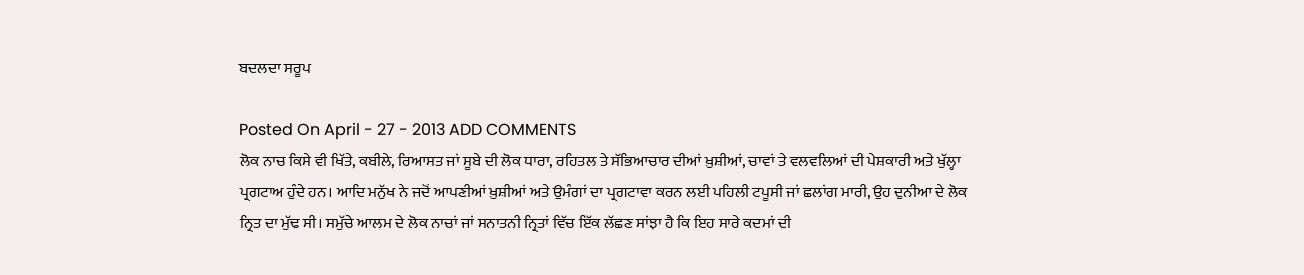ਬਦਲਦਾ ਸਰੂਪ

Posted On April - 27 - 2013 ADD COMMENTS
ਲੋਕ ਨਾਚ ਕਿਸੇ ਵੀ ਖਿੱਤੇ, ਕਬੀਲੇ, ਰਿਆਸਤ ਜਾਂ ਸੂਬੇ ਦੀ ਲੋਕ ਧਾਰਾ, ਰਹਿਤਲ ਤੇ ਸੱਭਿਆਚਾਰ ਦੀਆਂ ਖ਼ੁਸ਼ੀਆਂ, ਚਾਵਾਂ ਤੇ ਵਲਵਲਿਆਂ ਦੀ ਪੇਸ਼ਕਾਰੀ ਅਤੇ ਖੁੱਲ੍ਹਾ ਪ੍ਰਗਟਾਅ ਹੁੰਦੇ ਹਨ। ਆਦਿ ਮਨੁੱਖ ਨੇ ਜਦੋਂ ਆਪਣੀਆਂ ਖ਼ੁਸ਼ੀਆਂ ਅਤੇ ਉਮੰਗਾਂ ਦਾ ਪ੍ਰਗਟਾਵਾ ਕਰਨ ਲਈ ਪਹਿਲੀ ਟਪੂਸੀ ਜਾਂ ਛਲਾਂਗ ਮਾਰੀ, ਉਹ ਦੁਨੀਆ ਦੇ ਲੋਕ ਨ੍ਰਿਤ ਦਾ ਮੁੱਢ ਸੀ। ਸਮੁੱਚੇ ਆਲਮ ਦੇ ਲੋਕ ਨਾਚਾਂ ਜਾਂ ਸਨਾਤਨੀ ਨ੍ਰਿਤਾਂ ਵਿੱਚ ਇੱਕ ਲੱਛਣ ਸਾਂਝਾ ਹੈ ਕਿ ਇਹ ਸਾਰੇ ਕਦਮਾਂ ਦੀ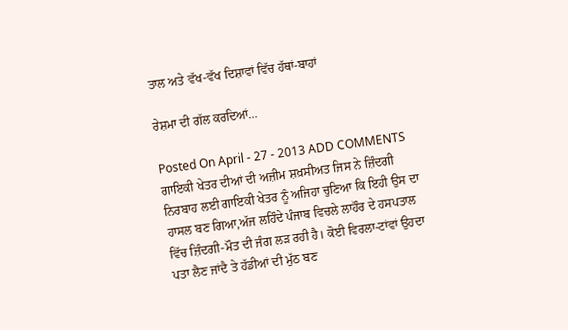ਤਾਲ ਅਤੇ ਵੱਖ-ਵੱਖ ਦਿਸ਼ਾਵਾਂ ਵਿੱਚ ਹੱਥਾਂ-ਬਾਹਾਂ

ਰੇਸ਼ਮਾ ਦੀ ਗੱਲ ਕਰਦਿਆਂ…

Posted On April - 27 - 2013 ADD COMMENTS
ਗਾਇਕੀ ਖੇਤਰ ਦੀਆਂ ਦੀ ਅਜ਼ੀਮ ਸ਼ਖ਼ਸੀਅਤ ਜਿਸ ਨੇ ਜ਼ਿੰਦਗੀ ਨਿਰਬਾਹ ਲਈ ਗਾਇਕੀ ਖੇਤਰ ਨੂੰ ਅਜਿਹਾ ਚੁਣਿਆ ਕਿ ਇਹੀ ਉਸ ਦਾ ਹਾਸਲ ਬਣ ਗਿਆ,ਅੱਜ ਲਹਿੰਦੇ ਪੰਜਾਬ ਵਿਚਲੇ ਲਾਹੌਰ ਦੇ ਹਸਪਤਾਲ ਵਿੱਚ ਜ਼ਿੰਦਗੀ-ਮੌਤ ਦੀ ਜੰਗ ਲੜ ਰਹੀ ਹੈ। ਕੋਈ ਵਿਰਲਾ-ਟਾਂਵਾਂ ਉਹਦਾ ਪਤਾ ਲੈਣ ਜਾਂਦੈ ਤੇ ਹੱਡੀਆਂ ਦੀ ਮੁੱਠ ਬਣ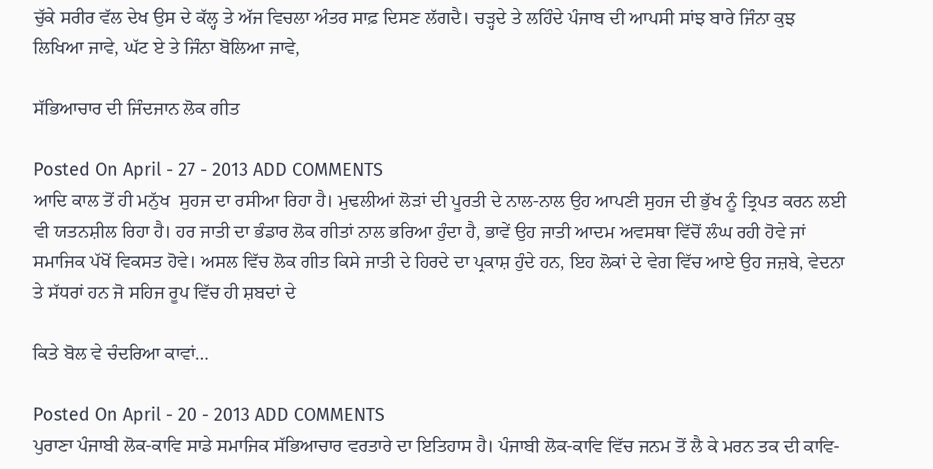ਚੁੱਕੇ ਸਰੀਰ ਵੱਲ ਦੇਖ ਉਸ ਦੇ ਕੱਲ੍ਹ ਤੇ ਅੱਜ ਵਿਚਲਾ ਅੰਤਰ ਸਾਫ਼ ਦਿਸਣ ਲੱਗਦੈ। ਚੜ੍ਹਦੇ ਤੇ ਲਹਿੰਦੇ ਪੰਜਾਬ ਦੀ ਆਪਸੀ ਸਾਂਝ ਬਾਰੇ ਜਿੰਨਾ ਕੁਝ ਲਿਖਿਆ ਜਾਵੇ, ਘੱਟ ਏ ਤੇ ਜਿੰਨਾ ਬੋਲਿਆ ਜਾਵੇ,

ਸੱਭਿਆਚਾਰ ਦੀ ਜਿੰਦਜਾਨ ਲੋਕ ਗੀਤ

Posted On April - 27 - 2013 ADD COMMENTS
ਆਦਿ ਕਾਲ ਤੋਂ ਹੀ ਮਨੁੱਖ  ਸੁਹਜ ਦਾ ਰਸੀਆ ਰਿਹਾ ਹੈ। ਮੁਢਲੀਆਂ ਲੋੜਾਂ ਦੀ ਪੂਰਤੀ ਦੇ ਨਾਲ-ਨਾਲ ਉਹ ਆਪਣੀ ਸੁਹਜ ਦੀ ਭੁੱਖ ਨੂੰ ਤ੍ਰਿਪਤ ਕਰਨ ਲਈ ਵੀ ਯਤਨਸ਼ੀਲ ਰਿਹਾ ਹੈ। ਹਰ ਜਾਤੀ ਦਾ ਭੰਡਾਰ ਲੋਕ ਗੀਤਾਂ ਨਾਲ ਭਰਿਆ ਹੁੰਦਾ ਹੈ, ਭਾਵੇਂ ਉਹ ਜਾਤੀ ਆਦਮ ਅਵਸਥਾ ਵਿੱਚੋਂ ਲੰਘ ਰਹੀ ਹੋਵੇ ਜਾਂ ਸਮਾਜਿਕ ਪੱਖੋਂ ਵਿਕਸਤ ਹੋਵੇ। ਅਸਲ ਵਿੱਚ ਲੋਕ ਗੀਤ ਕਿਸੇ ਜਾਤੀ ਦੇ ਹਿਰਦੇ ਦਾ ਪ੍ਰਕਾਸ਼ ਹੁੰਦੇ ਹਨ, ਇਹ ਲੋਕਾਂ ਦੇ ਵੇਗ ਵਿੱਚ ਆਏ ਉਹ ਜਜ਼ਬੇ, ਵੇਦਨਾ ਤੇ ਸੱਧਰਾਂ ਹਨ ਜੋ ਸਹਿਜ ਰੂਪ ਵਿੱਚ ਹੀ ਸ਼ਬਦਾਂ ਦੇ

ਕਿਤੇ ਬੋਲ ਵੇ ਚੰਦਰਿਆ ਕਾਵਾਂ…

Posted On April - 20 - 2013 ADD COMMENTS
ਪੁਰਾਣਾ ਪੰਜਾਬੀ ਲੋਕ-ਕਾਵਿ ਸਾਡੇ ਸਮਾਜਿਕ ਸੱਭਿਆਚਾਰ ਵਰਤਾਰੇ ਦਾ ਇਤਿਹਾਸ ਹੈ। ਪੰਜਾਬੀ ਲੋਕ-ਕਾਵਿ ਵਿੱਚ ਜਨਮ ਤੋਂ ਲੈ ਕੇ ਮਰਨ ਤਕ ਦੀ ਕਾਵਿ-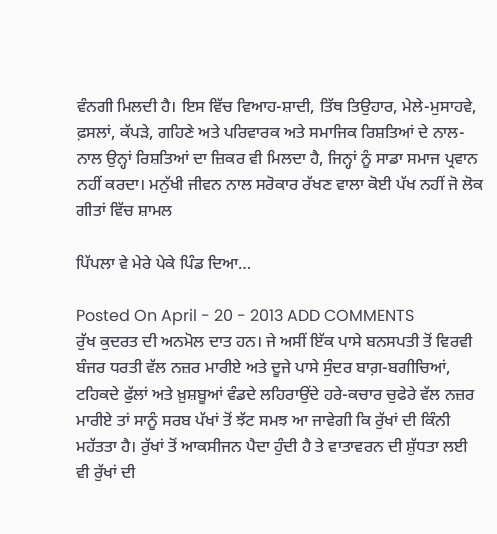ਵੰਨਗੀ ਮਿਲਦੀ ਹੈ। ਇਸ ਵਿੱਚ ਵਿਆਹ-ਸ਼ਾਦੀ, ਤਿੱਥ ਤਿਉਹਾਰ, ਮੇਲੇ-ਮੁਸਾਹਵੇ, ਫ਼ਸਲਾਂ, ਕੱਪੜੇ, ਗਹਿਣੇ ਅਤੇ ਪਰਿਵਾਰਕ ਅਤੇ ਸਮਾਜਿਕ ਰਿਸ਼ਤਿਆਂ ਦੇ ਨਾਲ-ਨਾਲ ਉਨ੍ਹਾਂ ਰਿਸ਼ਤਿਆਂ ਦਾ ਜ਼ਿਕਰ ਵੀ ਮਿਲਦਾ ਹੈ, ਜਿਨ੍ਹਾਂ ਨੂੰ ਸਾਡਾ ਸਮਾਜ ਪ੍ਰਵਾਨ ਨਹੀਂ ਕਰਦਾ। ਮਨੁੱਖੀ ਜੀਵਨ ਨਾਲ ਸਰੋਕਾਰ ਰੱਖਣ ਵਾਲਾ ਕੋਈ ਪੱਖ ਨਹੀਂ ਜੋ ਲੋਕ ਗੀਤਾਂ ਵਿੱਚ ਸ਼ਾਮਲ

ਪਿੱਪਲਾ ਵੇ ਮੇਰੇ ਪੇਕੇ ਪਿੰਡ ਦਿਆ…

Posted On April - 20 - 2013 ADD COMMENTS
ਰੁੱਖ ਕੁਦਰਤ ਦੀ ਅਨਮੋਲ ਦਾਤ ਹਨ। ਜੇ ਅਸੀਂ ਇੱਕ ਪਾਸੇ ਬਨਸਪਤੀ ਤੋਂ ਵਿਰਵੀ ਬੰਜਰ ਧਰਤੀ ਵੱਲ ਨਜ਼ਰ ਮਾਰੀਏ ਅਤੇ ਦੂਜੇ ਪਾਸੇ ਸੁੰਦਰ ਬਾਗ਼-ਬਗੀਚਿਆਂ, ਟਹਿਕਦੇ ਫੁੱਲਾਂ ਅਤੇ ਖ਼ੁਸ਼ਬੂਆਂ ਵੰਡਦੇ ਲਹਿਰਾਉਂਦੇ ਹਰੇ-ਕਚਾਰ ਚੁਫੇਰੇ ਵੱਲ ਨਜ਼ਰ ਮਾਰੀਏ ਤਾਂ ਸਾਨੂੰ ਸਰਬ ਪੱਖਾਂ ਤੋਂ ਝੱਟ ਸਮਝ ਆ ਜਾਵੇਗੀ ਕਿ ਰੁੱਖਾਂ ਦੀ ਕਿੰਨੀ ਮਹੱਤਤਾ ਹੈ। ਰੁੱਖਾਂ ਤੋਂ ਆਕਸੀਜਨ ਪੈਦਾ ਹੁੰਦੀ ਹੈ ਤੇ ਵਾਤਾਵਰਨ ਦੀ ਸ਼ੁੱਧਤਾ ਲਈ ਵੀ ਰੁੱਖਾਂ ਦੀ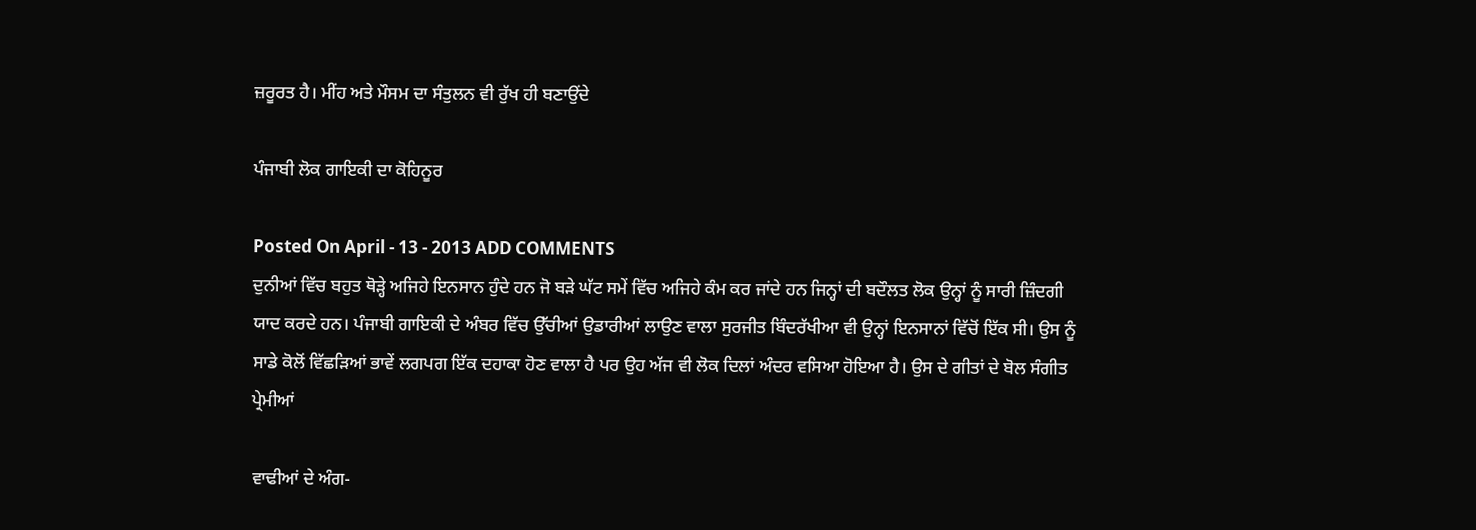ਜ਼ਰੂਰਤ ਹੈ। ਮੀਂਹ ਅਤੇ ਮੌਸਮ ਦਾ ਸੰਤੁਲਨ ਵੀ ਰੁੱਖ ਹੀ ਬਣਾਉਂਦੇ

ਪੰਜਾਬੀ ਲੋਕ ਗਾਇਕੀ ਦਾ ਕੋਹਿਨੂਰ

Posted On April - 13 - 2013 ADD COMMENTS
ਦੁਨੀਆਂ ਵਿੱਚ ਬਹੁਤ ਥੋੜ੍ਹੇ ਅਜਿਹੇ ਇਨਸਾਨ ਹੁੰਦੇ ਹਨ ਜੋ ਬੜੇ ਘੱਟ ਸਮੇਂ ਵਿੱਚ ਅਜਿਹੇ ਕੰਮ ਕਰ ਜਾਂਦੇ ਹਨ ਜਿਨ੍ਹਾਂ ਦੀ ਬਦੌਲਤ ਲੋਕ ਉਨ੍ਹਾਂ ਨੂੰ ਸਾਰੀ ਜ਼ਿੰਦਗੀ ਯਾਦ ਕਰਦੇ ਹਨ। ਪੰਜਾਬੀ ਗਾਇਕੀ ਦੇ ਅੰਬਰ ਵਿੱਚ ਉੱਚੀਆਂ ਉਡਾਰੀਆਂ ਲਾਉਣ ਵਾਲਾ ਸੁਰਜੀਤ ਬਿੰਦਰੱਖੀਆ ਵੀ ਉਨ੍ਹਾਂ ਇਨਸਾਨਾਂ ਵਿੱਚੋਂ ਇੱਕ ਸੀ। ਉਸ ਨੂੰ ਸਾਡੇ ਕੋਲੋਂ ਵਿੱਛੜਿਆਂ ਭਾਵੇਂ ਲਗਪਗ ਇੱਕ ਦਹਾਕਾ ਹੋਣ ਵਾਲਾ ਹੈ ਪਰ ਉਹ ਅੱਜ ਵੀ ਲੋਕ ਦਿਲਾਂ ਅੰਦਰ ਵਸਿਆ ਹੋਇਆ ਹੈ। ਉਸ ਦੇ ਗੀਤਾਂ ਦੇ ਬੋਲ ਸੰਗੀਤ ਪ੍ਰੇਮੀਆਂ

ਵਾਢੀਆਂ ਦੇ ਅੰਗ-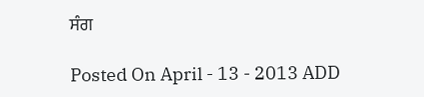ਸੰਗ

Posted On April - 13 - 2013 ADD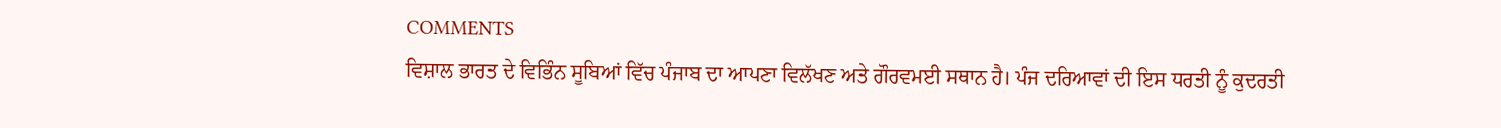COMMENTS
ਵਿਸ਼ਾਲ ਭਾਰਤ ਦੇ ਵਿਭਿੰਨ ਸੂਬਿਆਂ ਵਿੱਚ ਪੰਜਾਬ ਦਾ ਆਪਣਾ ਵਿਲੱਖਣ ਅਤੇ ਗੌਰਵਮਈ ਸਥਾਨ ਹੈ। ਪੰਜ ਦਰਿਆਵਾਂ ਦੀ ਇਸ ਧਰਤੀ ਨੂੰ ਕੁਦਰਤੀ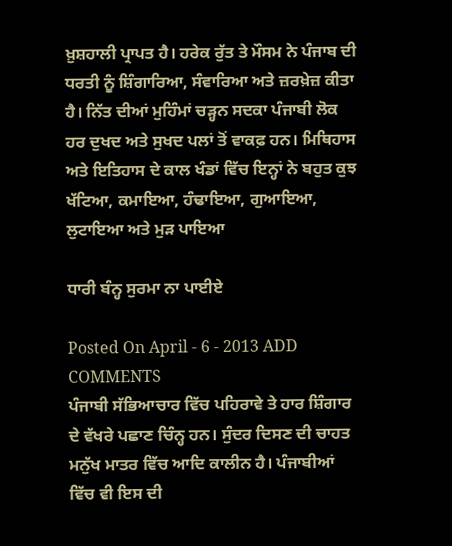ਖ਼ੁਸ਼ਹਾਲੀ ਪ੍ਰਾਪਤ ਹੈ। ਹਰੇਕ ਰੁੱਤ ਤੇ ਮੌਸਮ ਨੇ ਪੰਜਾਬ ਦੀ ਧਰਤੀ ਨੂੰ ਸ਼ਿੰਗਾਰਿਆ, ਸੰਵਾਰਿਆ ਅਤੇ ਜ਼ਰਖ਼ੇਜ਼ ਕੀਤਾ ਹੈ। ਨਿੱਤ ਦੀਆਂ ਮੁਹਿੰਮਾਂ ਚੜ੍ਹਨ ਸਦਕਾ ਪੰਜਾਬੀ ਲੋਕ ਹਰ ਦੁਖਦ ਅਤੇ ਸੁਖਦ ਪਲਾਂ ਤੋਂ ਵਾਕਫ਼ ਹਨ। ਮਿਥਿਹਾਸ ਅਤੇ ਇਤਿਹਾਸ ਦੇ ਕਾਲ ਖੰਡਾਂ ਵਿੱਚ ਇਨ੍ਹਾਂ ਨੇ ਬਹੁਤ ਕੁਝ ਖੱਟਿਆ, ਕਮਾਇਆ, ਹੰਢਾਇਆ, ਗੁਆਇਆ, ਲੁਟਾਇਆ ਅਤੇ ਮੁੜ ਪਾਇਆ

ਧਾਰੀ ਬੰਨ੍ਹ ਸੁਰਮਾ ਨਾ ਪਾਈਏ

Posted On April - 6 - 2013 ADD COMMENTS
ਪੰਜਾਬੀ ਸੱਭਿਆਚਾਰ ਵਿੱਚ ਪਹਿਰਾਵੇ ਤੇ ਹਾਰ ਸ਼ਿੰਗਾਰ ਦੇ ਵੱਖਰੇ ਪਛਾਣ ਚਿੰਨ੍ਹ ਹਨ। ਸੁੰਦਰ ਦਿਸਣ ਦੀ ਚਾਹਤ ਮਨੁੱਖ ਮਾਤਰ ਵਿੱਚ ਆਦਿ ਕਾਲੀਨ ਹੈ। ਪੰਜਾਬੀਆਂ ਵਿੱਚ ਵੀ ਇਸ ਦੀ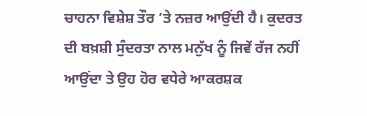ਚਾਹਨਾ ਵਿਸ਼ੇਸ਼ ਤੌਰ ’ਤੇ ਨਜ਼ਰ ਆਉਂਦੀ ਹੈ। ਕੁਦਰਤ ਦੀ ਬਖ਼ਸ਼ੀ ਸੁੰਦਰਤਾ ਨਾਲ ਮਨੁੱਖ ਨੂੰ ਜਿਵੇਂ ਰੱਜ ਨਹੀਂ ਆਉਂਦਾ ਤੇ ਉਹ ਹੋਰ ਵਧੇਰੇ ਆਕਰਸ਼ਕ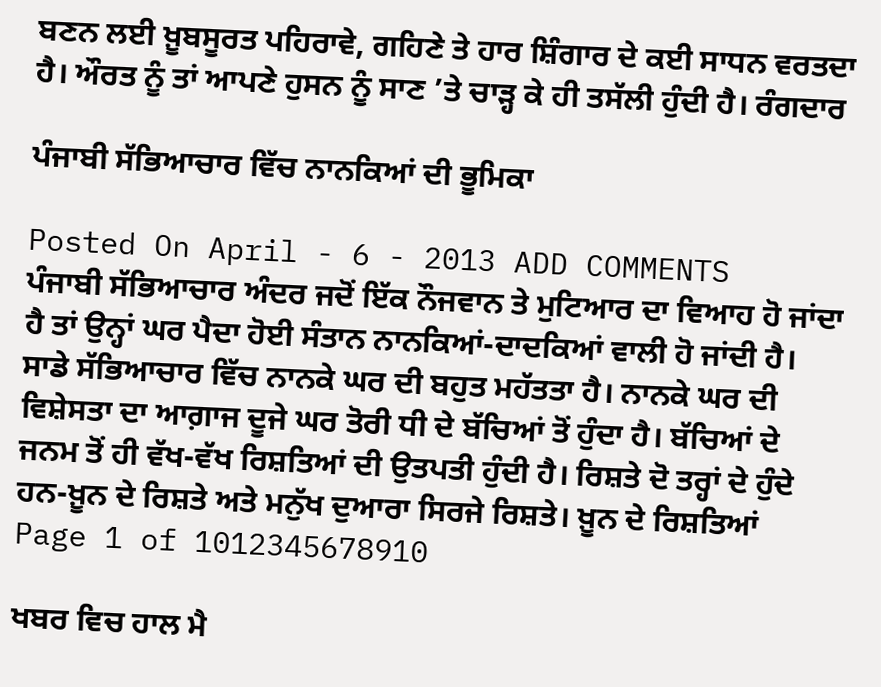ਬਣਨ ਲਈ ਖ਼ੂਬਸੂਰਤ ਪਹਿਰਾਵੇ, ਗਹਿਣੇ ਤੇ ਹਾਰ ਸ਼ਿੰਗਾਰ ਦੇ ਕਈ ਸਾਧਨ ਵਰਤਦਾ ਹੈ। ਔਰਤ ਨੂੰ ਤਾਂ ਆਪਣੇ ਹੁਸਨ ਨੂੰ ਸਾਣ ’ਤੇ ਚਾੜ੍ਹ ਕੇ ਹੀ ਤਸੱਲੀ ਹੁੰਦੀ ਹੈ। ਰੰਗਦਾਰ

ਪੰਜਾਬੀ ਸੱਭਿਆਚਾਰ ਵਿੱਚ ਨਾਨਕਿਆਂ ਦੀ ਭੂਮਿਕਾ

Posted On April - 6 - 2013 ADD COMMENTS
ਪੰਜਾਬੀ ਸੱਭਿਆਚਾਰ ਅੰਦਰ ਜਦੋਂ ਇੱਕ ਨੌਜਵਾਨ ਤੇ ਮੁਟਿਆਰ ਦਾ ਵਿਆਹ ਹੋ ਜਾਂਦਾ ਹੈ ਤਾਂ ਉਨ੍ਹਾਂ ਘਰ ਪੈਦਾ ਹੋਈ ਸੰਤਾਨ ਨਾਨਕਿਆਂ-ਦਾਦਕਿਆਂ ਵਾਲੀ ਹੋ ਜਾਂਦੀ ਹੈ। ਸਾਡੇ ਸੱਭਿਆਚਾਰ ਵਿੱਚ ਨਾਨਕੇ ਘਰ ਦੀ ਬਹੁਤ ਮਹੱਤਤਾ ਹੈ। ਨਾਨਕੇ ਘਰ ਦੀ ਵਿਸ਼ੇਸਤਾ ਦਾ ਆਗ਼ਾਜ ਦੂਜੇ ਘਰ ਤੋਰੀ ਧੀ ਦੇ ਬੱਚਿਆਂ ਤੋਂ ਹੁੰਦਾ ਹੈ। ਬੱਚਿਆਂ ਦੇ ਜਨਮ ਤੋਂ ਹੀ ਵੱਖ-ਵੱਖ ਰਿਸ਼ਤਿਆਂ ਦੀ ਉਤਪਤੀ ਹੁੰਦੀ ਹੈ। ਰਿਸ਼ਤੇ ਦੋ ਤਰ੍ਹਾਂ ਦੇ ਹੁੰਦੇ ਹਨ-ਖ਼ੂਨ ਦੇ ਰਿਸ਼ਤੇ ਅਤੇ ਮਨੁੱਖ ਦੁਆਰਾ ਸਿਰਜੇ ਰਿਸ਼ਤੇ। ਖ਼ੂਨ ਦੇ ਰਿਸ਼ਤਿਆਂ
Page 1 of 1012345678910

ਖਬਰ ਵਿਚ ਹਾਲ ਮੈ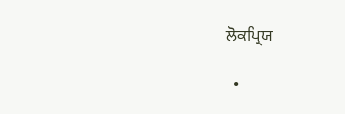ਲੋਕਪ੍ਰਿਯ

  •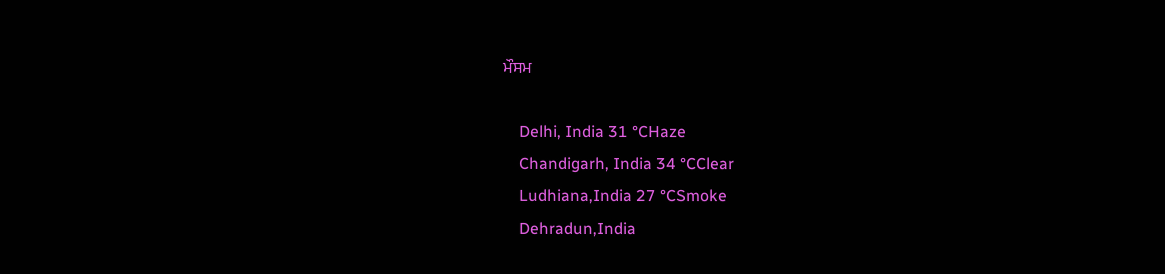ਮੌਸਮ

    Delhi, India 31 °CHaze
    Chandigarh, India 34 °CClear
    Ludhiana,India 27 °CSmoke
    Dehradun,India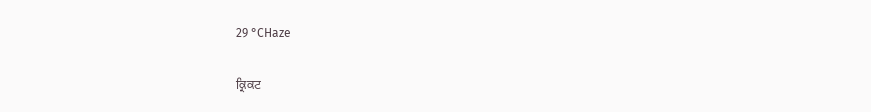29 °CHaze

ਕ੍ਰਿਕਟ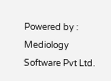Powered by : Mediology Software Pvt Ltd.